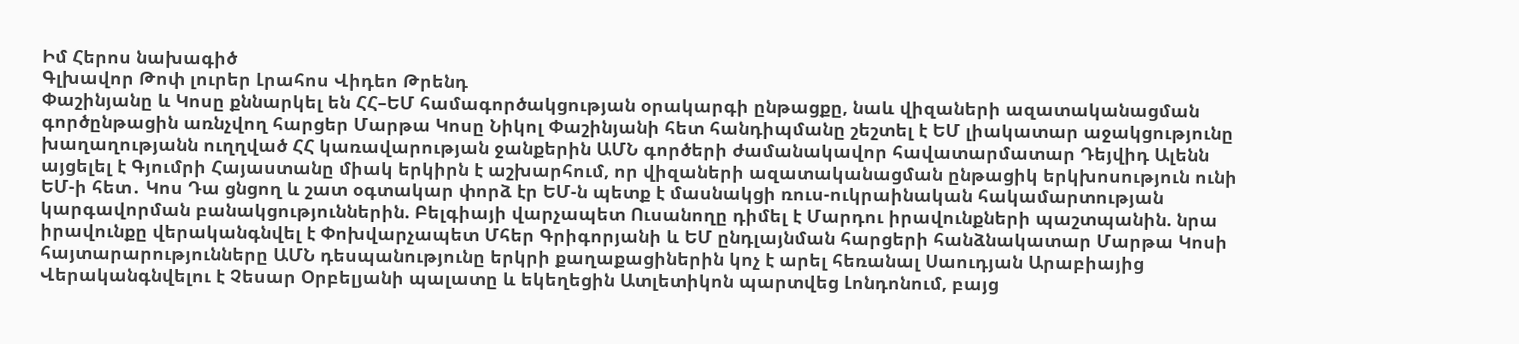Իմ Հերոս նախագիծ
Գլխավոր Թոփ լուրեր Լրահոս Վիդեո Թրենդ
Փաշինյանը և Կոսը քննարկել են ՀՀ–ԵՄ համագործակցության օրակարգի ընթացքը, նաև վիզաների ազատականացման գործընթացին առնչվող հարցեր Մարթա Կոսը Նիկոլ Փաշինյանի հետ հանդիպմանը շեշտել է ԵՄ լիակատար աջակցությունը խաղաղությանն ուղղված ՀՀ կառավարության ջանքերին ԱՄՆ գործերի ժամանակավոր հավատարմատար Դեյվիդ Ալենն այցելել է Գյումրի Հայաստանը միակ երկիրն է աշխարհում, որ վիզաների ազատականացման ընթացիկ երկխոսություն ունի ԵՄ-ի հետ․ Կոս Դա ցնցող և շատ օգտակար փորձ էր ԵՄ-ն պետք է մասնակցի ռուս-ուկրաինական հակամարտության կարգավորման բանակցություններին. Բելգիայի վարչապետ Ուսանողը դիմել է Մարդու իրավունքների պաշտպանին. նրա իրավունքը վերականգնվել է Փոխվարչապետ Մհեր Գրիգորյանի և ԵՄ ընդլայնման հարցերի հանձնակատար Մարթա Կոսի հայտարարությունները ԱՄՆ դեսպանությունը երկրի քաղաքացիներին կոչ է արել հեռանալ Սաուդյան Արաբիայից Վերականգնվելու է Չեսար Օրբելյանի պալատը և եկեղեցին Ատլետիկոն պարտվեց Լոնդոնում, բայց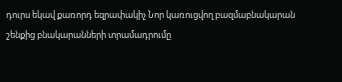դուրս եկավ քառորդ եզրափակիչ Նոր կառուցվող բազմաբնակարան շենքից բնակարանների տրամադրումը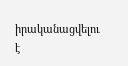իրականացվելու է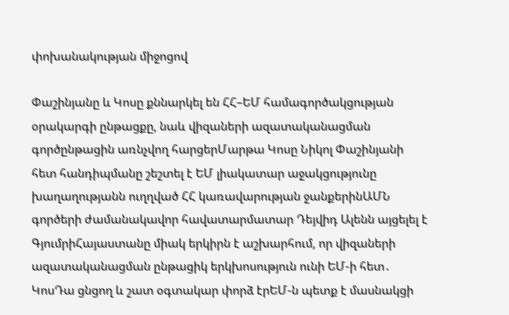փոխանակության միջոցով

Փաշինյանը և Կոսը քննարկել են ՀՀ–ԵՄ համագործակցության օրակարգի ընթացքը, նաև վիզաների ազատականացման գործընթացին առնչվող հարցերՄարթա Կոսը Նիկոլ Փաշինյանի հետ հանդիպմանը շեշտել է ԵՄ լիակատար աջակցությունը խաղաղությանն ուղղված ՀՀ կառավարության ջանքերինԱՄՆ գործերի ժամանակավոր հավատարմատար Դեյվիդ Ալենն այցելել է ԳյումրիՀայաստանը միակ երկիրն է աշխարհում, որ վիզաների ազատականացման ընթացիկ երկխոսություն ունի ԵՄ-ի հետ․ ԿոսԴա ցնցող և շատ օգտակար փորձ էրԵՄ-ն պետք է մասնակցի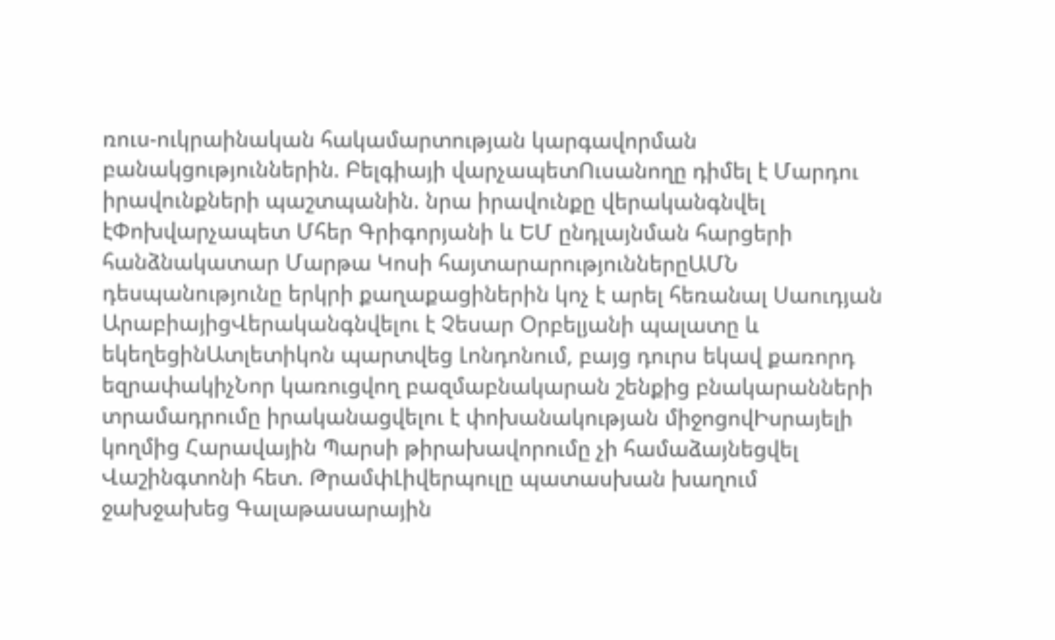ռուս-ուկրաինական հակամարտության կարգավորման բանակցություններին. Բելգիայի վարչապետՈւսանողը դիմել է Մարդու իրավունքների պաշտպանին. նրա իրավունքը վերականգնվել էՓոխվարչապետ Մհեր Գրիգորյանի և ԵՄ ընդլայնման հարցերի հանձնակատար Մարթա Կոսի հայտարարություններըԱՄՆ դեսպանությունը երկրի քաղաքացիներին կոչ է արել հեռանալ Սաուդյան ԱրաբիայիցՎերականգնվելու է Չեսար Օրբելյանի պալատը և եկեղեցինԱտլետիկոն պարտվեց Լոնդոնում, բայց դուրս եկավ քառորդ եզրափակիչՆոր կառուցվող բազմաբնակարան շենքից բնակարանների տրամադրումը իրականացվելու է փոխանակության միջոցովԻսրայելի կողմից Հարավային Պարսի թիրախավորումը չի համաձայնեցվել Վաշինգտոնի հետ. ԹրամփԼիվերպուլը պատասխան խաղում ջախջախեց Գալաթասարային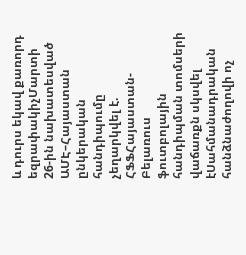և դուրս եկավ քառորդ եզրափակիչՄարտի 26-ին նախատեսված ԱՄԷ–Հայաստան ընկերական հանդիպումը չեղարկվել է. ՀՖՖՀայաստան-Բելառուս ֆուտբոլային հանդիպման տոմսերի վաճառքն սկսվել էՍահմանադրական հանձնաժողովի ոչ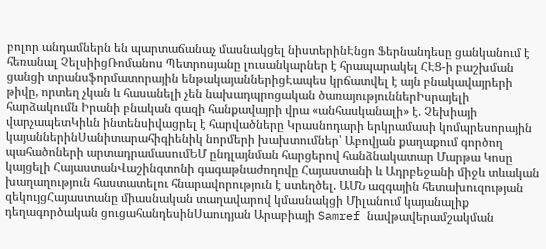բոլոր անդամներն են պարտաճանաչ մասնակցել նիստերինԷնցո Ֆերնանդեսը ցանկանում է հեռանալ ՉելսիիցՌոմանոս Պետրոսյանը լուսանկարներ է հրապարակել ՀԷՑ-ի բաշխման ցանցի տրանսֆորմատորային ենթակայաններիցԷապես կրճատվել է այն բնակավայրերի թիվը, որտեղ չկան և հասանելի չեն նախադպրոցական ծառայություններԻսրայելի հարձակումն Իրանի բնական գազի հանքավայրի վրա «անհասկանալի» է. Չեխիայի վարչապետԿիևն ինտենսիվացրել է հարվածները Կրասնոդարի երկրամասի կոմպրեսորային կայաններինՍանիտարահիգիենիկ նորմերի խախտումներ՝ Աբովյան քաղաքում գործող պահածոների արտադրամասումԵՄ ընդլայնման հարցերով հանձնակատար Մարթա Կոսը կայցելի ՀայաստանՎաշինգտոնի գագաթնաժողովը Հայաստանի և Ադրբեջանի միջև տևական խաղաղություն հաստատելու հնարավորություն է ստեղծել. ԱՄՆ ազգային հետախուզության զեկույցՀայաստանը միասնական տաղավարով կմասնակցի Միլանում կայանալիք դեղագործական ցուցահանդեսինՍաուդյան Արաբիայի Samref նավթավերամշակման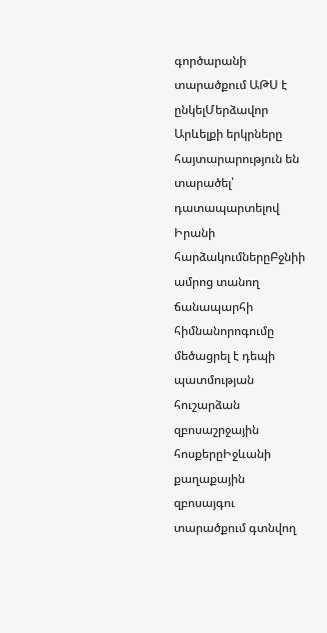գործարանի տարածքում ԱԹՍ է ընկելՄերձավոր Արևելքի երկրները հայտարարություն են տարածել՝ դատապարտելով Իրանի հարձակումներըԲջնիի ամրոց տանող ճանապարհի հիմնանորոգումը մեծացրել է դեպի պատմության հուշարձան զբոսաշրջային հոսքերըԻջևանի քաղաքային զբոսայգու տարածքում գտնվող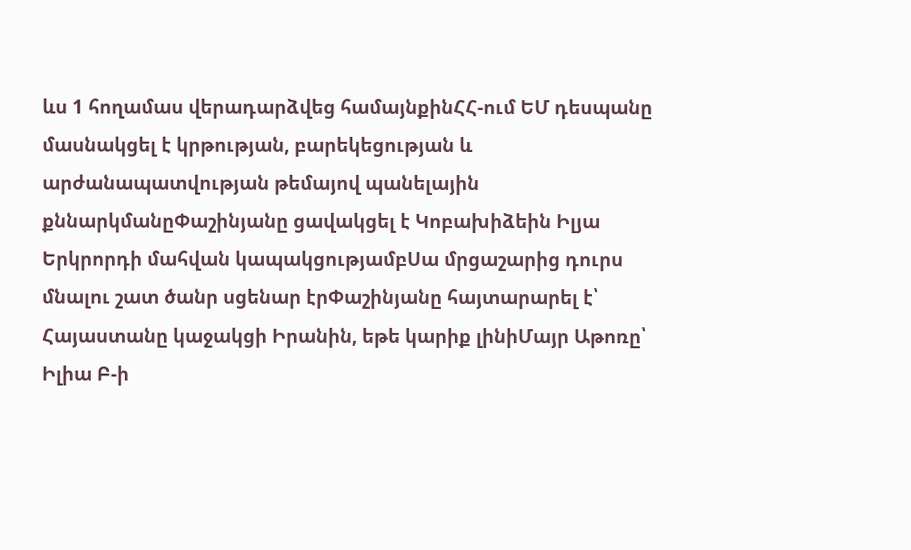ևս 1 հողամաս վերադարձվեց համայնքինՀՀ-ում ԵՄ դեսպանը մասնակցել է կրթության, բարեկեցության և արժանապատվության թեմայով պանելային քննարկմանըՓաշինյանը ցավակցել է Կոբախիձեին Իլյա Երկրորդի մահվան կապակցությամբՍա մրցաշարից դուրս մնալու շատ ծանր սցենար էրՓաշինյանը հայտարարել է՝ Հայաստանը կաջակցի Իրանին, եթե կարիք լինիՄայր Աթոռը՝ Իլիա Բ-ի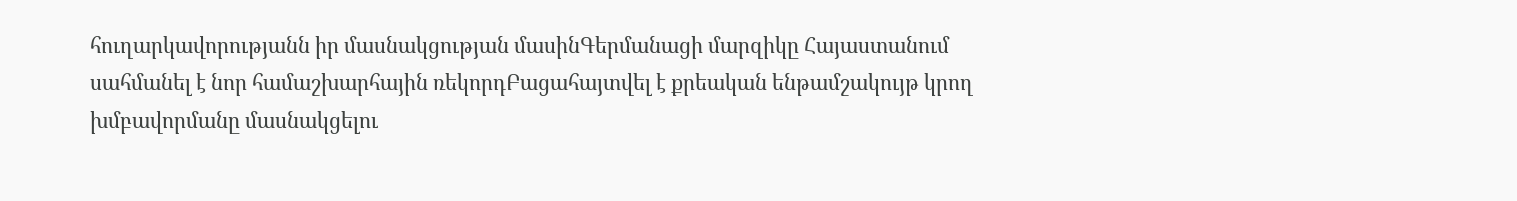հուղարկավորությանն իր մասնակցության մասինԳերմանացի մարզիկը Հայաստանում սահմանել է նոր համաշխարհային ռեկորդԲացահայտվել է քրեական ենթամշակույթ կրող խմբավորմանը մասնակցելու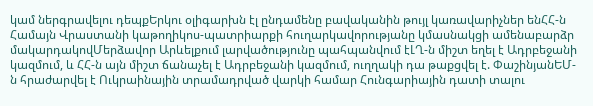կամ ներգրավելու դեպքԵրկու օլիգարխն էլ ընդամենը բավականին թույլ կառավարիչներ ենՀՀ-ն Համայն Վրաստանի կաթողիկոս-պատրիարքի հուղարկավորությանը կմասնակցի ամենաբարձր մակարդակովՄերձավոր Արևելքում լարվածությունը պահպանվում էԼՂ-ն միշտ եղել է Ադրբեջանի կազմում, և ՀՀ-ն այն միշտ ճանաչել է Ադրբեջանի կազմում, ուղղակի դա թաքցվել է. ՓաշինյանԵՄ-ն հրաժարվել է Ուկրաինային տրամադրված վարկի համար Հունգարիային դատի տալու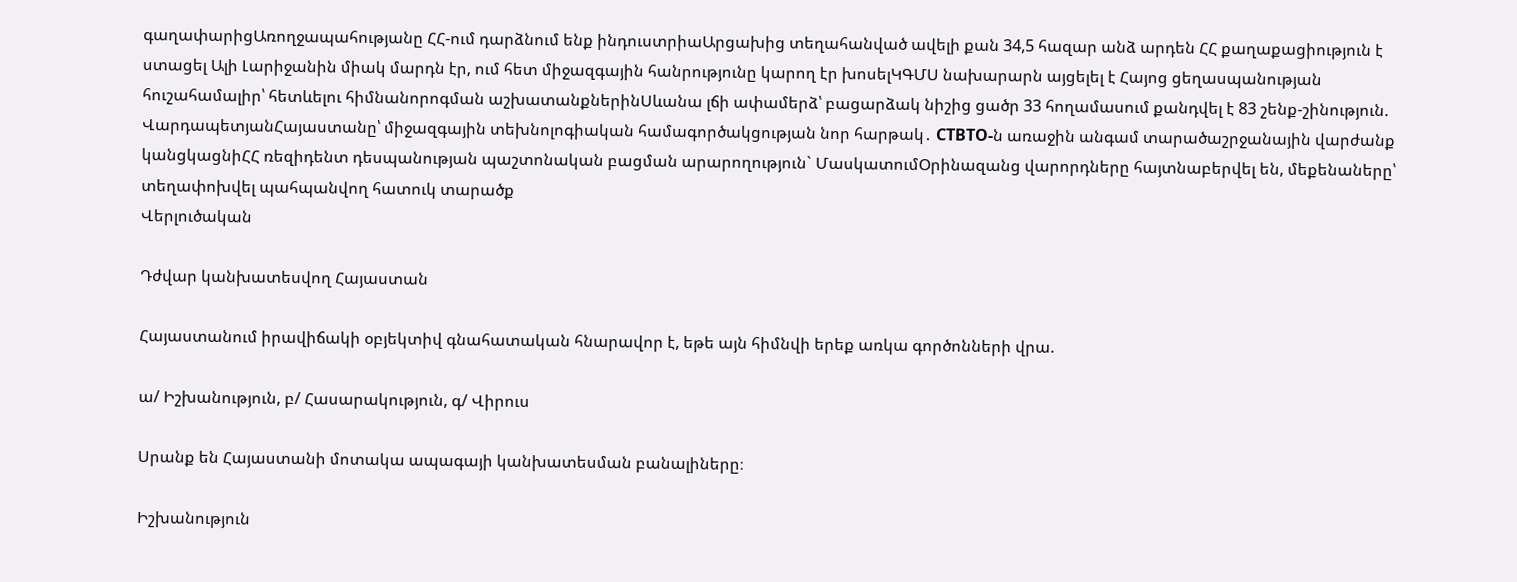գաղափարիցԱռողջապահությանը ՀՀ-ում դարձնում ենք ինդուստրիաԱրցախից տեղահանված ավելի քան 34,5 հազար անձ արդեն ՀՀ քաղաքացիություն է ստացել Ալի Լարիջանին միակ մարդն էր, ում հետ միջազգային հանրությունը կարող էր խոսելԿԳՄՍ նախարարն այցելել է Հայոց ցեղասպանության հուշահամալիր՝ հետևելու հիմնանորոգման աշխատանքներինՍևանա լճի ափամերձ՝ բացարձակ նիշից ցածր 33 հողամասում քանդվել է 83 շենք-շինություն. ՎարդապետյանՀայաստանը՝ միջազգային տեխնոլոգիական համագործակցության նոր հարթակ․ CTBTO-ն առաջին անգամ տարածաշրջանային վարժանք կանցկացնիՀՀ ռեզիդենտ դեսպանության պաշտոնական բացման արարողություն` ՄասկատումՕրինազանց վարորդները հայտնաբերվել են, մեքենաները՝ տեղափոխվել պահպանվող հատուկ տարածք
Վերլուծական

Դժվար կանխատեսվող Հայաստան

Հայաստանում իրավիճակի օբյեկտիվ գնահատական հնարավոր է, եթե այն հիմնվի երեք առկա գործոնների վրա.

ա/ Իշխանություն, բ/ Հասարակություն, գ/ Վիրուս

Սրանք են Հայաստանի մոտակա ապագայի կանխատեսման բանալիները։

Իշխանություն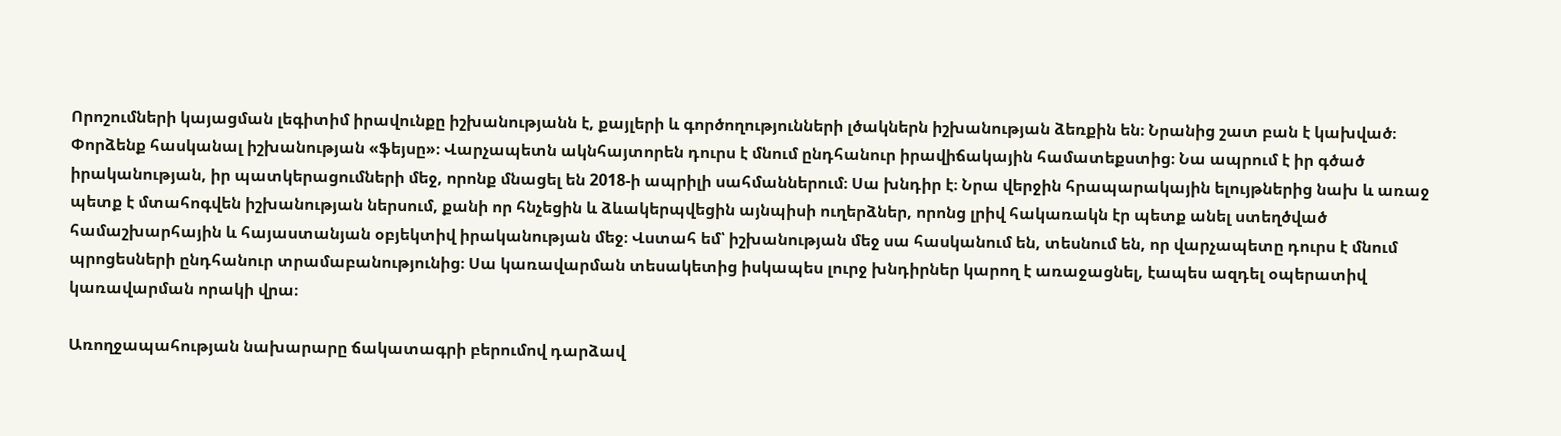Որոշումների կայացման լեգիտիմ իրավունքը իշխանությանն է, քայլերի և գործողությունների լծակներն իշխանության ձեռքին են։ Նրանից շատ բան է կախված։
Փորձենք հասկանալ իշխանության «ֆեյսը»։ Վարչապետն ակնհայտորեն դուրս է մնում ընդհանուր իրավիճակային համատեքստից։ Նա ապրում է իր գծած իրականության, իր պատկերացումների մեջ, որոնք մնացել են 2018-ի ապրիլի սահմաններում։ Սա խնդիր է։ Նրա վերջին հրապարակային ելույթներից նախ և առաջ պետք է մտահոգվեն իշխանության ներսում, քանի որ հնչեցին և ձևակերպվեցին այնպիսի ուղերձներ, որոնց լրիվ հակառակն էր պետք անել ստեղծված համաշխարհային և հայաստանյան օբյեկտիվ իրականության մեջ։ Վստահ եմ՝ իշխանության մեջ սա հասկանում են, տեսնում են, որ վարչապետը դուրս է մնում պրոցեսների ընդհանուր տրամաբանությունից։ Սա կառավարման տեսակետից իսկապես լուրջ խնդիրներ կարող է առաջացնել, էապես ազդել օպերատիվ կառավարման որակի վրա։

Առողջապահության նախարարը ճակատագրի բերումով դարձավ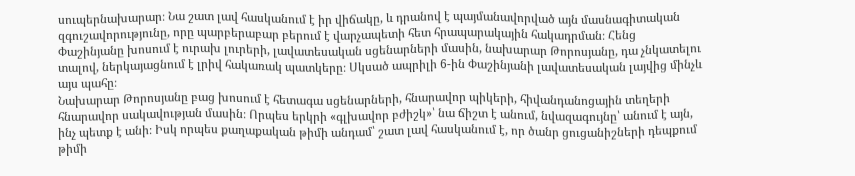սուպերնախարար։ Նա շատ լավ հասկանում է իր վիճակը, և դրանով է պայմանավորված այն մասնագիտական զգուշավորությունը, որը պարբերաբար բերում է վարչապետի հետ հրապարակային հակադրման։ Հենց Փաշինյանը խոսում է ուրախ լուրերի, լավատեսական սցենարների մասին, նախարար Թորոսյանը, դա չնկատելու տալով, ներկայացնում է լրիվ հակառակ պատկերը։ Սկսած ապրիլի 6-ին Փաշինյանի լավատեսական լայվից մինչև այս պահը։
Նախարար Թորոսյանը բաց խոսում է հետագա սցենարների, հնարավոր պիկերի, հիվանդանոցային տեղերի հնարավոր սակավության մասին։ Որպես երկրի «գլխավոր բժիշկ»՝ նա ճիշտ է անում, նվազագույնը՝ անում է այն, ինչ պետք է անի։ Իսկ որպես քաղաքական թիմի անդամ՝ շատ լավ հասկանում է, որ ծանր ցուցանիշների դեպքում թիմի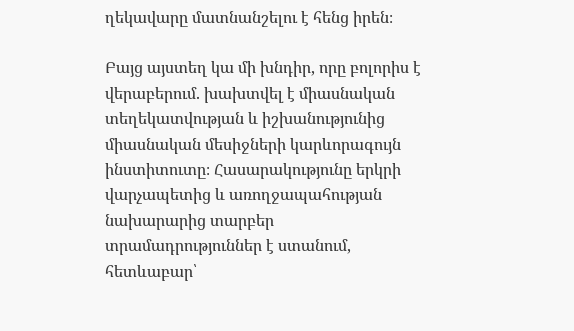ղեկավարը մատնանշելու է հենց իրեն։

Բայց այստեղ կա մի խնդիր, որը բոլորիս է վերաբերում. խախտվել է միասնական տեղեկատվության և իշխանությունից միասնական մեսիջների կարևորագույն ինստիտուտը։ Հասարակությունը երկրի վարչապետից և առողջապահության նախարարից տարբեր տրամադրություններ է ստանում, հետևաբար՝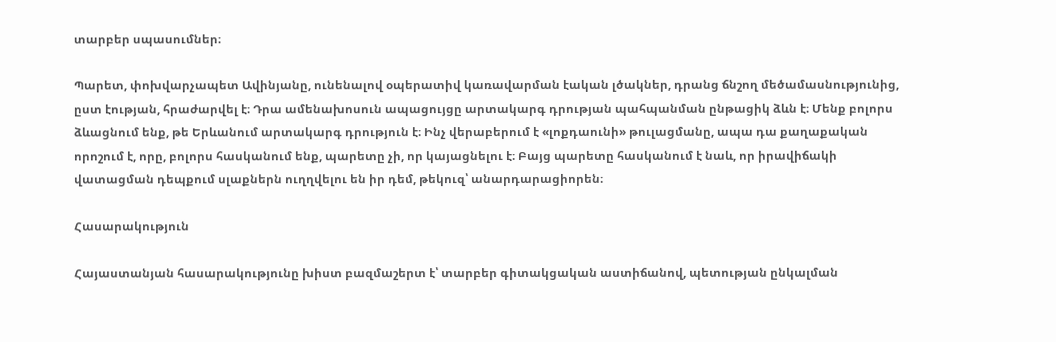տարբեր սպասումներ։

Պարետ, փոխվարչապետ Ավինյանը, ունենալով օպերատիվ կառավարման էական լծակներ, դրանց ճնշող մեծամասնությունից, ըստ էության, հրաժարվել է։ Դրա ամենախոսուն ապացույցը արտակարգ դրության պահպանման ընթացիկ ձևն է։ Մենք բոլորս ձևացնում ենք, թե Երևանում արտակարգ դրություն է։ Ինչ վերաբերում է «լոքդաունի» թուլացմանը, ապա դա քաղաքական որոշում է, որը, բոլորս հասկանում ենք, պարետը չի, որ կայացնելու է։ Բայց պարետը հասկանում է նաև, որ իրավիճակի վատացման դեպքում սլաքներն ուղղվելու են իր դեմ, թեկուզ՝ անարդարացիորեն։

Հասարակություն

Հայաստանյան հասարակությունը խիստ բազմաշերտ է՝ տարբեր գիտակցական աստիճանով, պետության ընկալման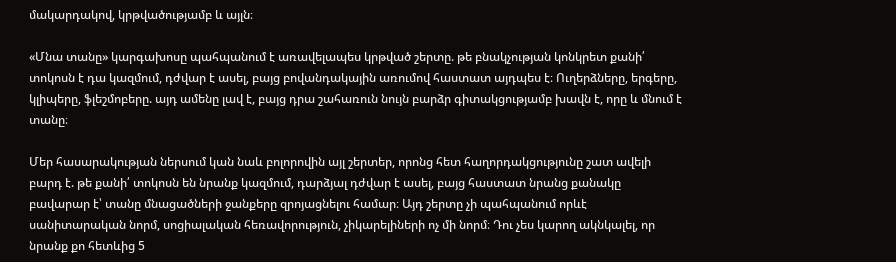մակարդակով, կրթվածությամբ և այլն։

«Մնա տանը» կարգախոսը պահպանում է առավելապես կրթված շերտը. թե բնակչության կոնկրետ քանի՛ տոկոսն է դա կազմում, դժվար է ասել, բայց բովանդակային առումով հաստատ այդպես է։ Ուղերձները, երգերը, կլիպերը, ֆլեշմոբերը. այդ ամենը լավ է, բայց դրա շահառուն նույն բարձր գիտակցությամբ խավն է, որը և մնում է տանը։

Մեր հասարակության ներսում կան նաև բոլորովին այլ շերտեր, որոնց հետ հաղորդակցությունը շատ ավելի բարդ է. թե քանի՛ տոկոսն են նրանք կազմում, դարձյալ դժվար է ասել, բայց հաստատ նրանց քանակը բավարար է՝ տանը մնացածների ջանքերը զրոյացնելու համար։ Այդ շերտը չի պահպանում որևէ սանիտարական նորմ, սոցիալական հեռավորություն, չիկարելիների ոչ մի նորմ։ Դու չես կարող ակնկալել, որ նրանք քո հետևից 5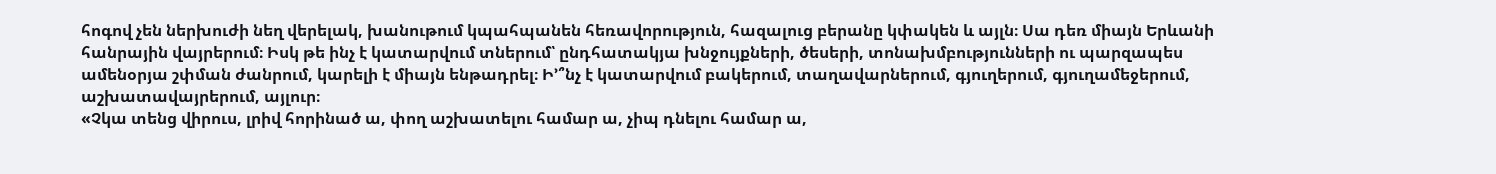հոգով չեն ներխուժի նեղ վերելակ, խանութում կպահպանեն հեռավորություն, հազալուց բերանը կփակեն և այլն։ Սա դեռ միայն Երևանի հանրային վայրերում։ Իսկ թե ինչ է կատարվում տներում՝ ընդհատակյա խնջույքների, ծեսերի, տոնախմբությունների ու պարզապես ամենօրյա շփման ժանրում, կարելի է միայն ենթադրել։ Ի՚՞նչ է կատարվում բակերում, տաղավարներում, գյուղերում, գյուղամեջերում, աշխատավայրերում, այլուր։
«Չկա տենց վիրուս, լրիվ հորինած ա, փող աշխատելու համար ա, չիպ դնելու համար ա,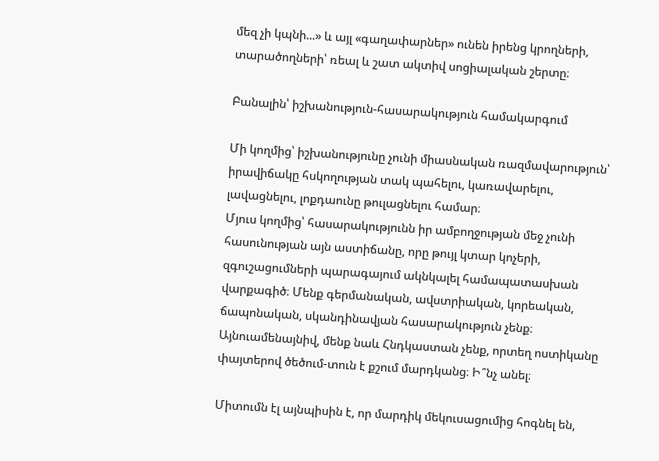մեզ չի կպնի...» և այլ «գաղափարներ» ունեն իրենց կրողների, տարածողների՝ ռեալ և շատ ակտիվ սոցիալական շերտը։

Բանալին՝ իշխանություն-հասարակություն համակարգում

Մի կողմից՝ իշխանությունը չունի միասնական ռազմավարություն՝ իրավիճակը հսկողության տակ պահելու, կառավարելու, լավացնելու, լոքդաունը թուլացնելու համար։
Մյուս կողմից՝ հասարակությունն իր ամբողջության մեջ չունի հասունության այն աստիճանը, որը թույլ կտար կոչերի, զգուշացումների պարագայում ակնկալել համապատասխան վարքագիծ։ Մենք գերմանական, ավստրիական, կորեական, ճապոնական, սկանդինավյան հասարակություն չենք։ Այնուամենայնիվ, մենք նաև Հնդկաստան չենք, որտեղ ոստիկանը փայտերով ծեծում-տուն է քշում մարդկանց։ Ի՞նչ անել։

Միտումն էլ այնպիսին է, որ մարդիկ մեկուսացումից հոգնել են,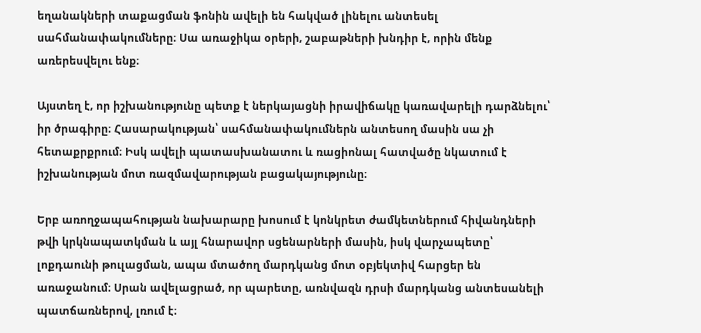եղանակների տաքացման ֆոնին ավելի են հակված լինելու անտեսել սահմանափակումները։ Սա առաջիկա օրերի, շաբաթների խնդիր է, որին մենք առերեսվելու ենք։

Այստեղ է, որ իշխանությունը պետք է ներկայացնի իրավիճակը կառավարելի դարձնելու՝ իր ծրագիրը։ Հասարակության՝ սահմանափակումներն անտեսող մասին սա չի հետաքրքրում։ Իսկ ավելի պատասխանատու և ռացիոնալ հատվածը նկատում է իշխանության մոտ ռազմավարության բացակայությունը։

Երբ առողջապահության նախարարը խոսում է կոնկրետ ժամկետներում հիվանդների թվի կրկնապատկման և այլ հնարավոր սցենարների մասին, իսկ վարչապետը՝ լոքդաունի թուլացման, ապա մտածող մարդկանց մոտ օբյեկտիվ հարցեր են առաջանում։ Սրան ավելացրած, որ պարետը, առնվազն դրսի մարդկանց անտեսանելի պատճառներով, լռում է։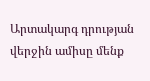Արտակարգ դրության վերջին ամիսը մենք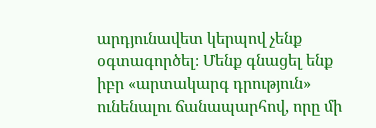արդյունավետ կերպով չենք օգտագործել։ Մենք գնացել ենք իբր «արտակարգ դրություն» ունենալու ճանապարհով, որը մի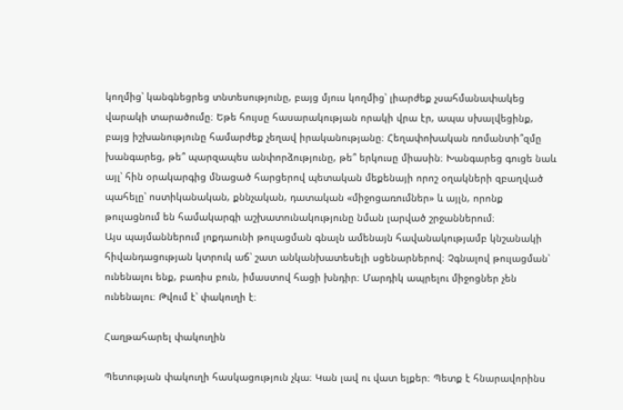կողմից՝ կանգնեցրեց տնտեսությունը, բայց մյուս կողմից՝ լիարժեք չսահմանափակեց վարակի տարածումը։ Եթե հույսը հասարակության որակի վրա էր, ապա սխալվեցինք, բայց իշխանությունը համարժեք չեղավ իրականությանը։ Հեղափոխական ռոմանտի՞զմը խանգարեց, թե՞ պարզապես անփորձությունը, թե՞ երկուսը միասին։ Խանգարեց գուցե նաև այլ՝ հին օրակարգից մնացած հարցերով պետական մեքենայի որոշ օղակների զբաղված պահելը՝ ոստիկանական, քննչական, դատական «միջոցառումներ» և այլն, որոնք թուլացնում են համակարգի աշխատունակությունը նման լարված շրջաններում։
Այս պայմաններում լոքդաունի թուլացման գնալն ամենայն հավանակությամբ կնշանակի հիվանդացության կտրուկ աճ՝ շատ անկանխատեսելի սցենարներով։ Չգնալով թուլացման՝ ունենալու ենք, բառիս բուն, իմաստով հացի խնդիր։ Մարդիկ ապրելու միջոցներ չեն ունենալու։ Թվում է՝ փակուղի է։

Հաղթահարել փակուղին

Պետության փակուղի հասկացություն չկա։ Կան լավ ու վատ ելքեր։ Պետք է հնարավորինս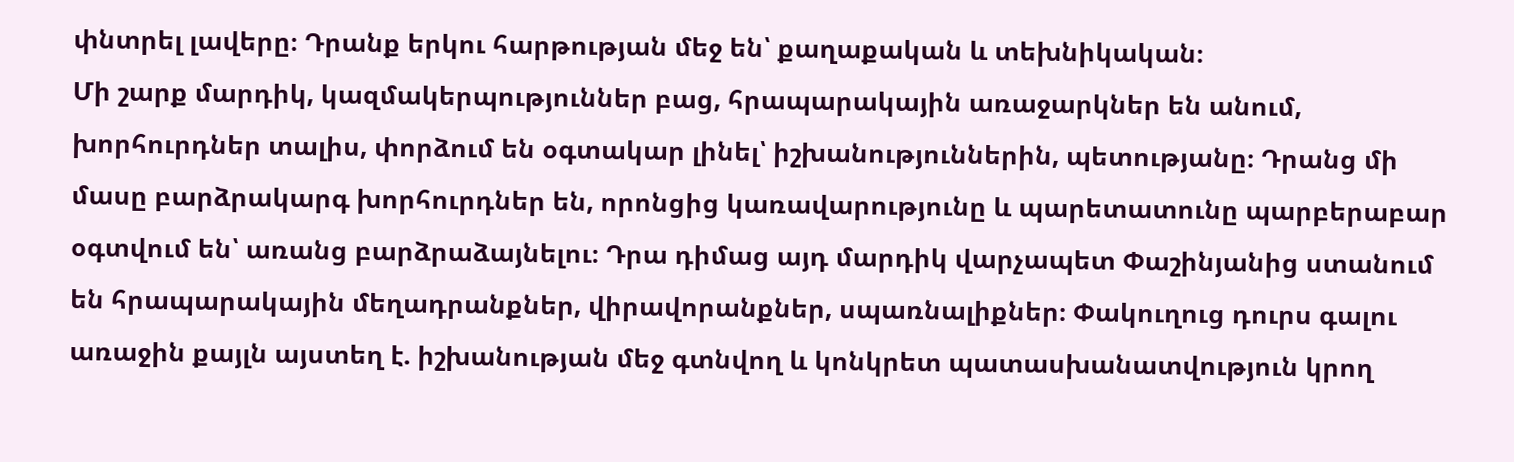փնտրել լավերը։ Դրանք երկու հարթության մեջ են՝ քաղաքական և տեխնիկական։
Մի շարք մարդիկ, կազմակերպություններ բաց, հրապարակային առաջարկներ են անում, խորհուրդներ տալիս, փորձում են օգտակար լինել՝ իշխանություններին, պետությանը։ Դրանց մի մասը բարձրակարգ խորհուրդներ են, որոնցից կառավարությունը և պարետատունը պարբերաբար օգտվում են՝ առանց բարձրաձայնելու։ Դրա դիմաց այդ մարդիկ վարչապետ Փաշինյանից ստանում են հրապարակային մեղադրանքներ, վիրավորանքներ, սպառնալիքներ։ Փակուղուց դուրս գալու առաջին քայլն այստեղ է. իշխանության մեջ գտնվող և կոնկրետ պատասխանատվություն կրող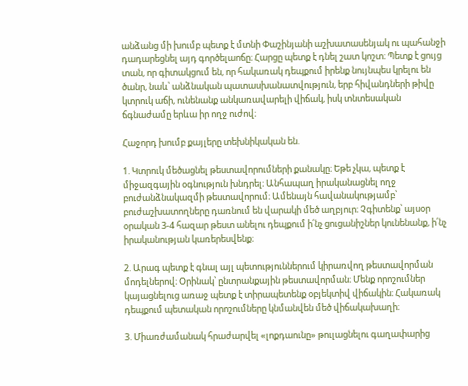անձանց մի խումբ պետք է մտնի Փաշինյանի աշխատասենյակ ու պահանջի դադարեցնել այդ գործելաոճը։ Հարցը պետք է դնել շատ կոշտ։ Պետք է ցույց տան, որ գիտակցում են, որ հակառակ դեպքում իրենք նույնպես կրելու են ծանր, նաև՝ անձնական պատասխանատվություն, երբ հիվանդների թիվը կտրուկ աճի, ունենանք անկառավարելի վիճակ, իսկ տնտեսական ճգնաժամը երևա իր ողջ ուժով։

Հաջորդ խումբ քայլերը տեխնիկական են.

1. Կտրուկ մեծացնել թեստավորումների քանակը։ Եթե չկա, պետք է միջազգային օգնություն խնդրել։ Անհապաղ իրականացնել ողջ բուժանձնակազմի թեստավորում։ Ամենայն հավանակությամբ՝ բուժաշխատողները դառնում են վարակի մեծ աղբյուր։ Չգիտենք՝ այսօր օրական 3-4 հազար թեստ անելու դեպքում ի՛նչ ցուցանիշներ կունենանք, ի՛նչ իրականության կառերեսվենք։

2. Արագ պետք է գնալ այլ պետություններում կիրառվող թեստավորման մոդելներով։ Օրինակ՝ ընտրանքային թեստավորման։ Մենք որոշումներ կայացնելուց առաջ պետք է տիրապետենք օբյեկտիվ վիճակին։ Հակառակ դեպքում պետական որոշումները կնմանվեն մեծ վիճակախաղի։

3. Միառժամանակ հրաժարվել «լոքդաունը» թուլացնելու գաղափարից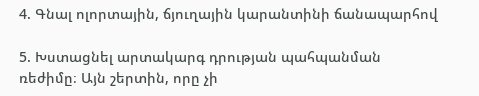4. Գնալ ոլորտային, ճյուղային կարանտինի ճանապարհով

5. Խստացնել արտակարգ դրության պահպանման ռեժիմը։ Այն շերտին, որը չի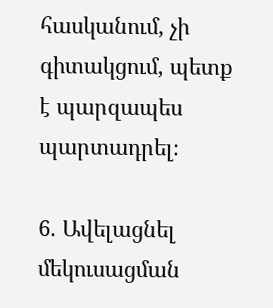հասկանում, չի գիտակցում, պետք է պարզապես պարտադրել։

6. Ավելացնել մեկուսացման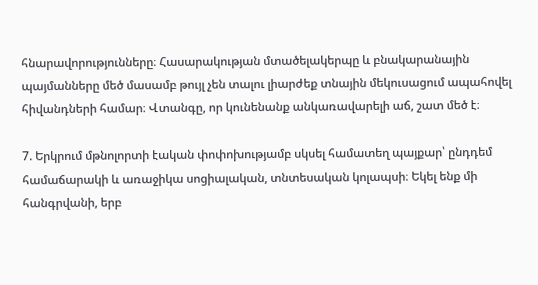հնարավորությունները։ Հասարակության մտածելակերպը և բնակարանային պայմանները մեծ մասամբ թույլ չեն տալու լիարժեք տնային մեկուսացում ապահովել հիվանդների համար։ Վտանգը, որ կունենանք անկառավարելի աճ, շատ մեծ է։

7. Երկրում մթնոլորտի էական փոփոխությամբ սկսել համատեղ պայքար՝ ընդդեմ համաճարակի և առաջիկա սոցիալական, տնտեսական կոլապսի։ Եկել ենք մի հանգրվանի, երբ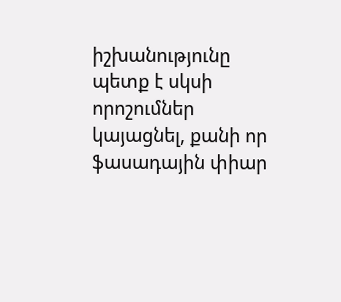իշխանությունը պետք է սկսի որոշումներ կայացնել, քանի որ ֆասադային փիար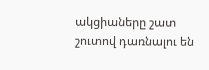ակցիաները շատ շուտով դառնալու են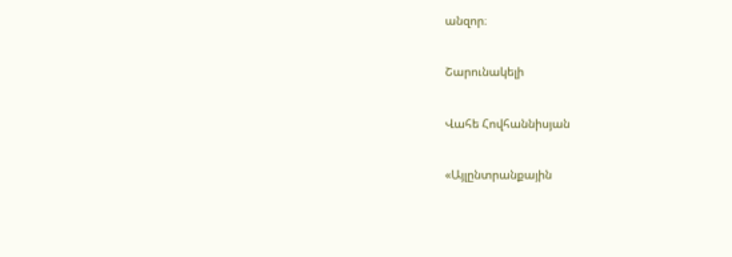անզոր։

Շարունակելի

Վահե Հովհաննիսյան

«Այլընտրանքային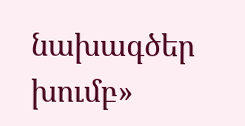նախագծեր խումբ»